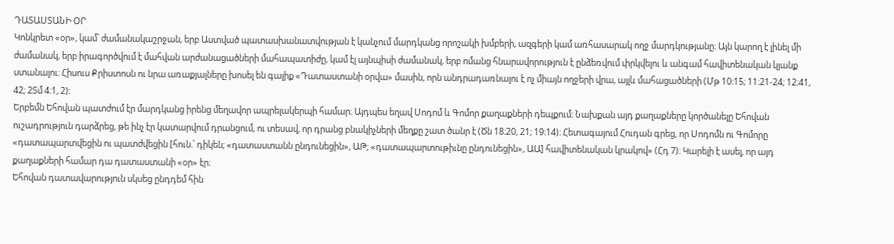ԴԱՏԱՍՏԱՆԻ ՕՐ
Կոնկրետ «օր», կամ՝ ժամանակաշրջան, երբ Աստված պատասխանատվության է կանչում մարդկանց որոշակի խմբերի, ազգերի կամ առհասարակ ողջ մարդկությանը։ Այն կարող է լինել մի ժամանակ, երբ իրագործվում է մահվան արժանացածների մահապատիժը, կամ էլ այնպիսի ժամանակ, երբ ոմանց հնարավորություն է ընձեռվում փրկվելու և անգամ հավիտենական կյանք ստանալու։ Հիսուս Քրիստոսն ու նրա առաքյալները խոսել են գալիք «Դատաստանի օրվա» մասին, որն անդրադառնալու է ոչ միայն ողջերի վրա, այլև մահացածների (Մթ 10։15; 11։21-24; 12։41, 42; 2Տմ 4։1, 2)։
Երբեմն Եհովան պատժում էր մարդկանց իրենց մեղավոր ապրելակերպի համար։ Այդպես եղավ Սոդոմ և Գոմոր քաղաքների դեպքում։ Նախքան այդ քաղաքները կործանելը Եհովան ուշադրություն դարձրեց, թե ինչ էր կատարվում դրանցում, ու տեսավ, որ դրանց բնակիչների մեղքը շատ ծանր է (Ծն 18։20, 21; 19։14)։ Հետագայում Հուդան գրեց, որ Սոդոմն ու Գոմորը «դատապարտվեցին ու պատժվեցին [հուն.՝ դիկեն; «դատաստանն ընդունեցին», ԱԹ; «դատապարտութիւնը ընդունեցին», ԱԱ] հավիտենական կրակով» (Հդ 7)։ Կարելի է ասել, որ այդ քաղաքների համար դա դատաստանի «օր» էր։
Եհովան դատավարություն սկսեց ընդդեմ հին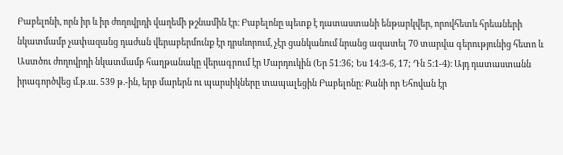Բաբելոնի, որն իր և իր ժողովրդի վաղեմի թշնամին էր։ Բաբելոնը պետք է դատաստանի ենթարկվեր, որովհետև հրեաների նկատմամբ չափազանց դաժան վերաբերմունք էր դրսևորում, չէր ցանկանում նրանց ազատել 70 տարվա գերությունից հետո և Աստծու ժողովրդի նկատմամբ հաղթանակը վերագրում էր Մարդուկին (Եր 51։36; Ես 14։3-6, 17; Դն 5։1-4)։ Այդ դատաստանն իրագործվեց մ.թ.ա. 539 թ.-ին, երբ մարերն ու պարսիկները տապալեցին Բաբելոնը։ Քանի որ Եհովան էր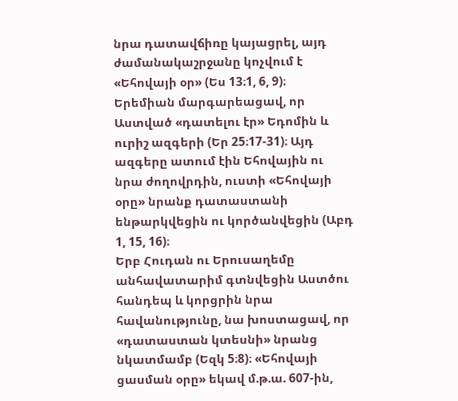նրա դատավճիռը կայացրել, այդ ժամանակաշրջանը կոչվում է «Եհովայի օր» (Ես 13։1, 6, 9)։
Երեմիան մարգարեացավ, որ Աստված «դատելու էր» Եդոմին և ուրիշ ազգերի (Եր 25։17-31)։ Այդ ազգերը ատում էին Եհովային ու նրա ժողովրդին, ուստի «Եհովայի օրը» նրանք դատաստանի ենթարկվեցին ու կործանվեցին (Աբդ 1, 15, 16)։
Երբ Հուդան ու Երուսաղեմը անհավատարիմ գտնվեցին Աստծու հանդեպ և կորցրին նրա հավանությունը, նա խոստացավ, որ «դատաստան կտեսնի» նրանց նկատմամբ (Եզկ 5։8)։ «Եհովայի ցասման օրը» եկավ մ.թ.ա. 607-ին,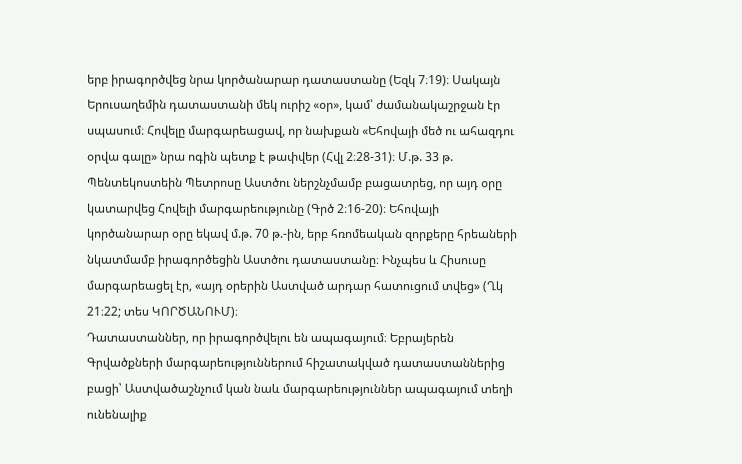երբ իրագործվեց նրա կործանարար դատաստանը (Եզկ 7։19)։ Սակայն Երուսաղեմին դատաստանի մեկ ուրիշ «օր», կամ՝ ժամանակաշրջան էր սպասում։ Հովելը մարգարեացավ, որ նախքան «Եհովայի մեծ ու ահազդու օրվա գալը» նրա ոգին պետք է թափվեր (Հվլ 2։28-31)։ Մ.թ. 33 թ. Պենտեկոստեին Պետրոսը Աստծու ներշնչմամբ բացատրեց, որ այդ օրը կատարվեց Հովելի մարգարեությունը (Գրծ 2։16-20)։ Եհովայի կործանարար օրը եկավ մ.թ. 70 թ.-ին, երբ հռոմեական զորքերը հրեաների նկատմամբ իրագործեցին Աստծու դատաստանը։ Ինչպես և Հիսուսը մարգարեացել էր, «այդ օրերին Աստված արդար հատուցում տվեց» (Ղկ 21։22; տես ԿՈՐԾԱՆՈՒՄ)։
Դատաստաններ, որ իրագործվելու են ապագայում։ Եբրայերեն Գրվածքների մարգարեություններում հիշատակված դատաստաններից բացի՝ Աստվածաշնչում կան նաև մարգարեություններ ապագայում տեղի ունենալիք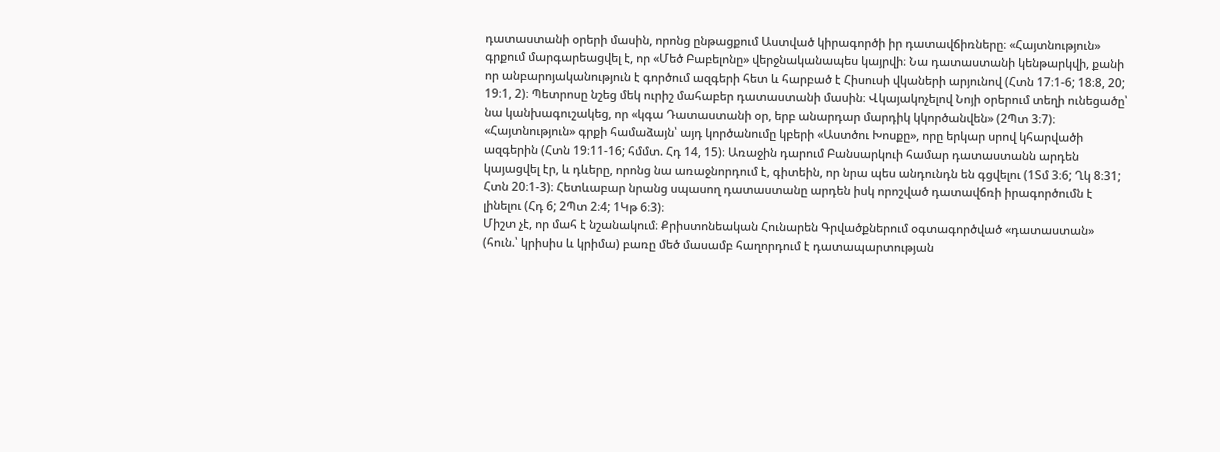դատաստանի օրերի մասին, որոնց ընթացքում Աստված կիրագործի իր դատավճիռները։ «Հայտնություն» գրքում մարգարեացվել է, որ «Մեծ Բաբելոնը» վերջնականապես կայրվի։ Նա դատաստանի կենթարկվի, քանի որ անբարոյականություն է գործում ազգերի հետ և հարբած է Հիսուսի վկաների արյունով (Հտն 17։1-6; 18։8, 20; 19։1, 2)։ Պետրոսը նշեց մեկ ուրիշ մահաբեր դատաստանի մասին։ Վկայակոչելով Նոյի օրերում տեղի ունեցածը՝ նա կանխագուշակեց, որ «կգա Դատաստանի օր, երբ անարդար մարդիկ կկործանվեն» (2Պտ 3։7)։ «Հայտնություն» գրքի համաձայն՝ այդ կործանումը կբերի «Աստծու Խոսքը», որը երկար սրով կհարվածի ազգերին (Հտն 19։11-16; հմմտ. Հդ 14, 15)։ Առաջին դարում Բանսարկուի համար դատաստանն արդեն կայացվել էր, և դևերը, որոնց նա առաջնորդում է, գիտեին, որ նրա պես անդունդն են գցվելու (1Տմ 3։6; Ղկ 8։31; Հտն 20։1-3)։ Հետևաբար նրանց սպասող դատաստանը արդեն իսկ որոշված դատավճռի իրագործումն է լինելու (Հդ 6; 2Պտ 2։4; 1Կթ 6։3)։
Միշտ չէ, որ մահ է նշանակում։ Քրիստոնեական Հունարեն Գրվածքներում օգտագործված «դատաստան» (հուն.՝ կրիսիս և կրիմա) բառը մեծ մասամբ հաղորդում է դատապարտության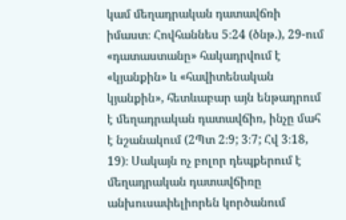կամ մեղադրական դատավճռի իմաստ։ Հովհաննես 5։24 (ծնթ.), 29-ում «դատաստանը» հակադրվում է «կյանքին» և «հավիտենական կյանքին», հետևաբար այն ենթադրում է մեղադրական դատավճիռ, ինչը մահ է նշանակում (2Պտ 2։9; 3։7; Հվ 3։18, 19)։ Սակայն ոչ բոլոր դեպքերում է մեղադրական դատավճիռը անխուսափելիորեն կործանում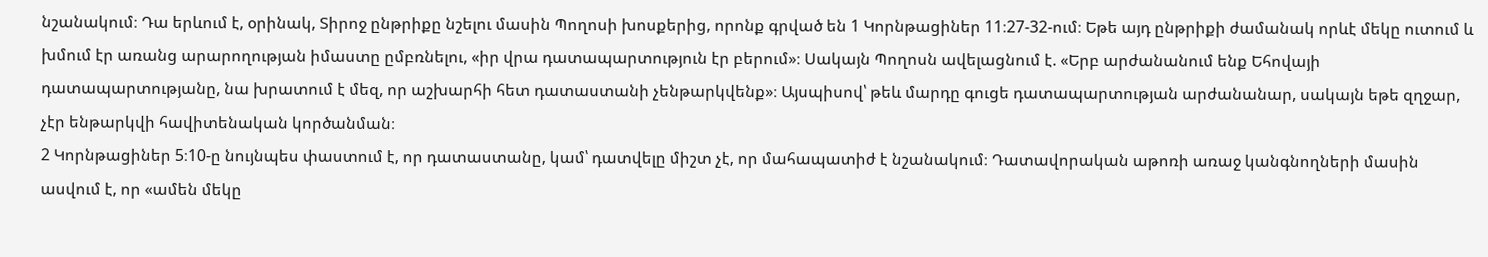նշանակում։ Դա երևում է, օրինակ, Տիրոջ ընթրիքը նշելու մասին Պողոսի խոսքերից, որոնք գրված են 1 Կորնթացիներ 11։27-32-ում։ Եթե այդ ընթրիքի ժամանակ որևէ մեկը ուտում և խմում էր առանց արարողության իմաստը ըմբռնելու, «իր վրա դատապարտություն էր բերում»։ Սակայն Պողոսն ավելացնում է. «Երբ արժանանում ենք Եհովայի դատապարտությանը, նա խրատում է մեզ, որ աշխարհի հետ դատաստանի չենթարկվենք»։ Այսպիսով՝ թեև մարդը գուցե դատապարտության արժանանար, սակայն եթե զղջար, չէր ենթարկվի հավիտենական կործանման։
2 Կորնթացիներ 5։10-ը նույնպես փաստում է, որ դատաստանը, կամ՝ դատվելը միշտ չէ, որ մահապատիժ է նշանակում։ Դատավորական աթոռի առաջ կանգնողների մասին ասվում է, որ «ամեն մեկը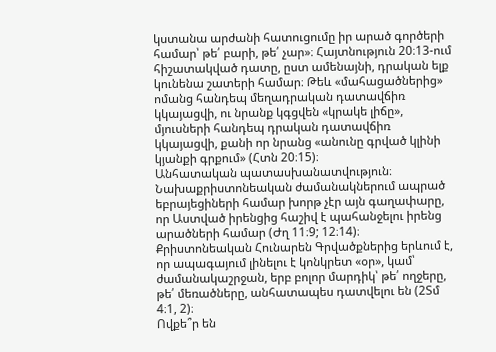կստանա արժանի հատուցումը իր արած գործերի համար՝ թե՛ բարի, թե՛ չար»։ Հայտնություն 20։13-ում հիշատակված դատը, ըստ ամենայնի, դրական ելք կունենա շատերի համար։ Թեև «մահացածներից» ոմանց հանդեպ մեղադրական դատավճիռ կկայացվի, ու նրանք կգցվեն «կրակե լիճը», մյուսների հանդեպ դրական դատավճիռ կկայացվի, քանի որ նրանց «անունը գրված կլինի կյանքի գրքում» (Հտն 20։15)։
Անհատական պատասխանատվություն։ Նախաքրիստոնեական ժամանակներում ապրած եբրայեցիների համար խորթ չէր այն գաղափարը, որ Աստված իրենցից հաշիվ է պահանջելու իրենց արածների համար (Ժղ 11։9; 12։14)։ Քրիստոնեական Հունարեն Գրվածքներից երևում է, որ ապագայում լինելու է կոնկրետ «օր», կամ՝ ժամանակաշրջան, երբ բոլոր մարդիկ՝ թե՛ ողջերը, թե՛ մեռածները, անհատապես դատվելու են (2Տմ 4։1, 2)։
Ովքե՞ր են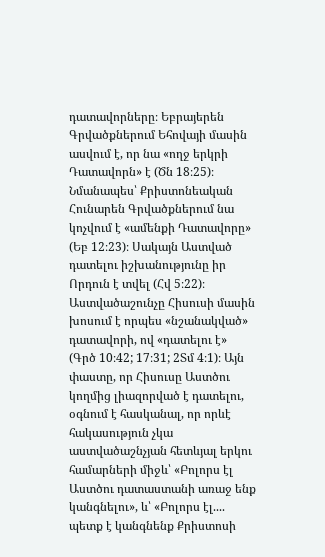դատավորները։ Եբրայերեն Գրվածքներում Եհովայի մասին ասվում է, որ նա «ողջ երկրի Դատավորն» է (Ծն 18։25)։ Նմանապես՝ Քրիստոնեական Հունարեն Գրվածքներում նա կոչվում է «ամենքի Դատավորը» (Եբ 12։23)։ Սակայն Աստված դատելու իշխանությունը իր Որդուն է տվել (Հվ 5։22)։ Աստվածաշունչը Հիսուսի մասին խոսում է որպես «նշանակված» դատավորի, ով «դատելու է» (Գրծ 10։42; 17։31; 2Տմ 4։1)։ Այն փաստը, որ Հիսուսը Աստծու կողմից լիազորված է դատելու, օգնում է հասկանալ, որ որևէ հակասություն չկա աստվածաշնչյան հետևյալ երկու համարների միջև՝ «Բոլորս էլ Աստծու դատաստանի առաջ ենք կանգնելու», և՝ «Բոլորս էլ.... պետք է կանգնենք Քրիստոսի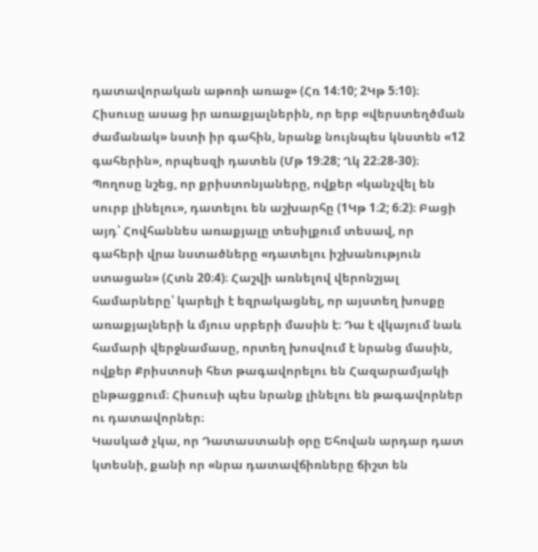դատավորական աթոռի առաջ» (Հռ 14։10; 2Կթ 5։10)։
Հիսուսը ասաց իր առաքյալներին, որ երբ «վերստեղծման ժամանակ» նստի իր գահին, նրանք նույնպես կնստեն «12 գահերին», որպեսզի դատեն (Մթ 19։28; Ղկ 22։28-30)։ Պողոսը նշեց, որ քրիստոնյաները, ովքեր «կանչվել են սուրբ լինելու», դատելու են աշխարհը (1Կթ 1։2; 6։2)։ Բացի այդ՝ Հովհաննես առաքյալը տեսիլքում տեսավ, որ գահերի վրա նստածները «դատելու իշխանություն ստացան» (Հտն 20։4)։ Հաշվի առնելով վերոնշյալ համարները՝ կարելի է եզրակացնել, որ այստեղ խոսքը առաքյալների և մյուս սրբերի մասին է։ Դա է վկայում նաև համարի վերջնամասը, որտեղ խոսվում է նրանց մասին, ովքեր Քրիստոսի հետ թագավորելու են Հազարամյակի ընթացքում։ Հիսուսի պես նրանք լինելու են թագավորներ ու դատավորներ։
Կասկած չկա, որ Դատաստանի օրը Եհովան արդար դատ կտեսնի, քանի որ «նրա դատավճիռները ճիշտ են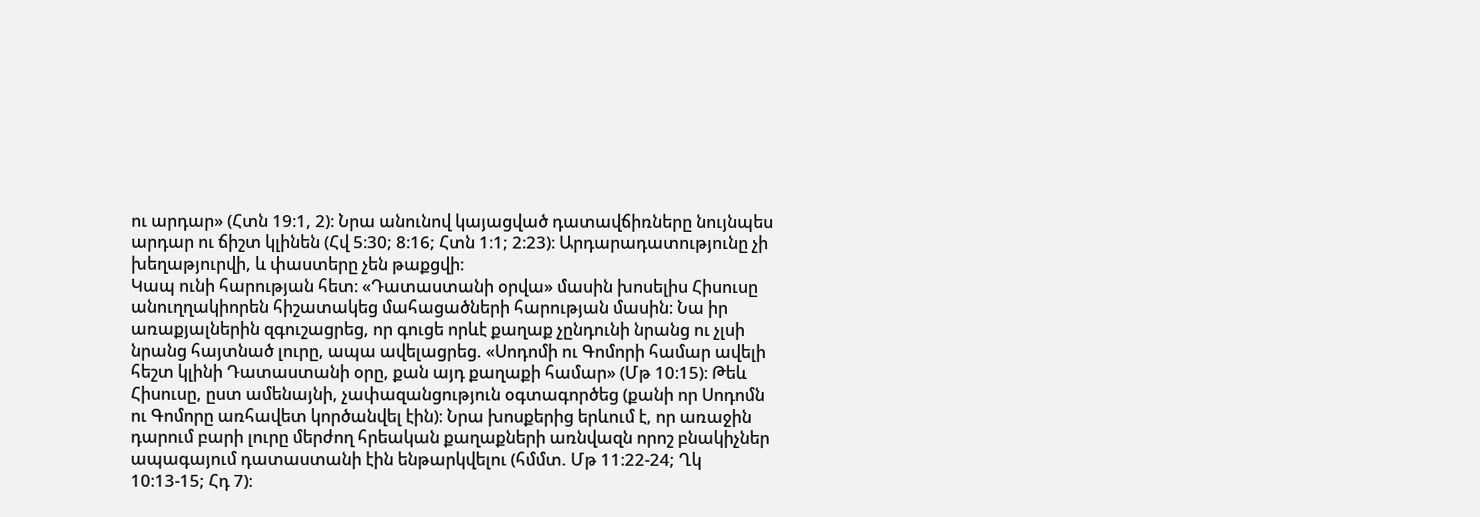ու արդար» (Հտն 19։1, 2)։ Նրա անունով կայացված դատավճիռները նույնպես արդար ու ճիշտ կլինեն (Հվ 5։30; 8։16; Հտն 1։1; 2։23)։ Արդարադատությունը չի խեղաթյուրվի, և փաստերը չեն թաքցվի։
Կապ ունի հարության հետ։ «Դատաստանի օրվա» մասին խոսելիս Հիսուսը անուղղակիորեն հիշատակեց մահացածների հարության մասին։ Նա իր առաքյալներին զգուշացրեց, որ գուցե որևէ քաղաք չընդունի նրանց ու չլսի նրանց հայտնած լուրը, ապա ավելացրեց. «Սոդոմի ու Գոմորի համար ավելի հեշտ կլինի Դատաստանի օրը, քան այդ քաղաքի համար» (Մթ 10։15)։ Թեև Հիսուսը, ըստ ամենայնի, չափազանցություն օգտագործեց (քանի որ Սոդոմն ու Գոմորը առհավետ կործանվել էին)։ Նրա խոսքերից երևում է, որ առաջին դարում բարի լուրը մերժող հրեական քաղաքների առնվազն որոշ բնակիչներ ապագայում դատաստանի էին ենթարկվելու (հմմտ. Մթ 11։22-24; Ղկ 10։13-15; Հդ 7)։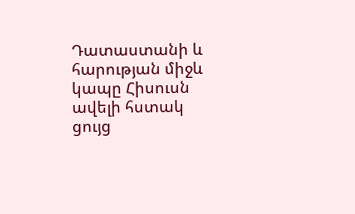Դատաստանի և հարության միջև կապը Հիսուսն ավելի հստակ ցույց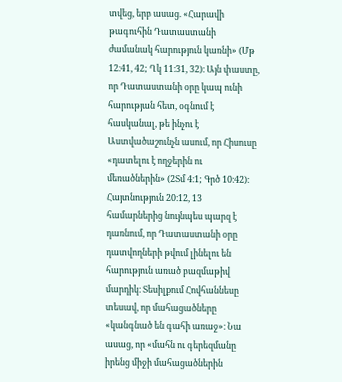տվեց, երբ ասաց. «Հարավի թագուհին Դատաստանի ժամանակ հարություն կառնի» (Մթ 12։41, 42; Ղկ 11։31, 32)։ Այն փաստը, որ Դատաստանի օրը կապ ունի հարության հետ, օգնում է հասկանալ, թե ինչու է Աստվածաշունչն ասում, որ Հիսուսը «դատելու է ողջերին ու մեռածներին» (2Տմ 4։1; Գրծ 10։42)։
Հայտնություն 20։12, 13 համարներից նույնպես պարզ է դառնում, որ Դատաստանի օրը դատվողների թվում լինելու են հարություն առած բազմաթիվ մարդիկ։ Տեսիլքում Հովհաննեսը տեսավ, որ մահացածները «կանգնած են գահի առաջ»։ Նա ասաց, որ «մահն ու գերեզմանը իրենց միջի մահացածներին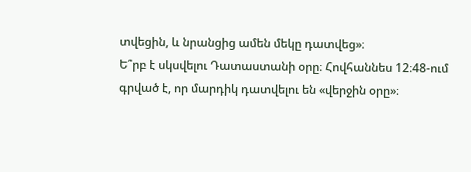տվեցին, և նրանցից ամեն մեկը դատվեց»։
Ե՞րբ է սկսվելու Դատաստանի օրը։ Հովհաննես 12։48-ում գրված է, որ մարդիկ դատվելու են «վերջին օրը»։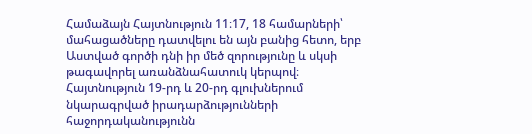Համաձայն Հայտնություն 11։17, 18 համարների՝ մահացածները դատվելու են այն բանից հետո, երբ Աստված գործի դնի իր մեծ զորությունը և սկսի թագավորել առանձնահատուկ կերպով։ Հայտնություն 19-րդ և 20-րդ գլուխներում նկարագրված իրադարձությունների հաջորդականությունն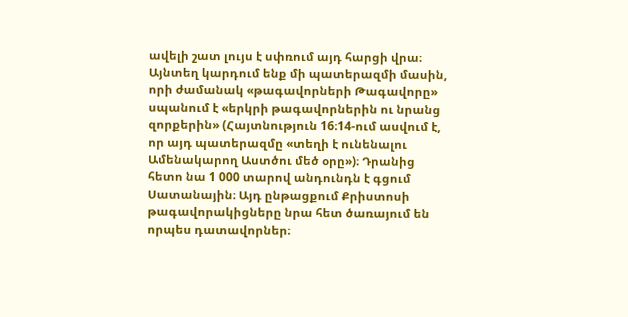ավելի շատ լույս է սփռում այդ հարցի վրա։ Այնտեղ կարդում ենք մի պատերազմի մասին, որի ժամանակ «թագավորների Թագավորը» սպանում է «երկրի թագավորներին ու նրանց զորքերին» (Հայտնություն 16։14-ում ասվում է, որ այդ պատերազմը «տեղի է ունենալու Ամենակարող Աստծու մեծ օրը»)։ Դրանից հետո նա 1 000 տարով անդունդն է գցում Սատանային։ Այդ ընթացքում Քրիստոսի թագավորակիցները նրա հետ ծառայում են որպես դատավորներ։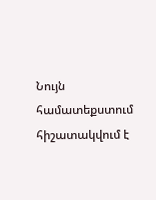Նույն համատեքստում հիշատակվում է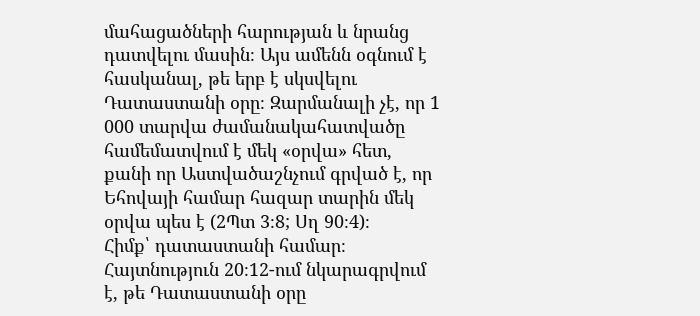մահացածների հարության և նրանց դատվելու մասին։ Այս ամենն օգնում է հասկանալ, թե երբ է սկսվելու Դատաստանի օրը։ Զարմանալի չէ, որ 1 000 տարվա ժամանակահատվածը համեմատվում է մեկ «օրվա» հետ, քանի որ Աստվածաշնչում գրված է, որ Եհովայի համար հազար տարին մեկ օրվա պես է (2Պտ 3։8; Սղ 90։4)։
Հիմք՝ դատաստանի համար։ Հայտնություն 20։12-ում նկարագրվում է, թե Դատաստանի օրը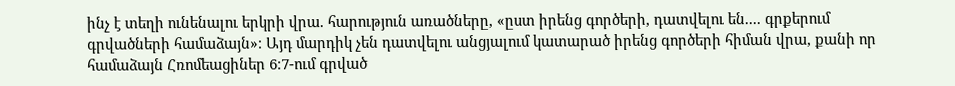ինչ է տեղի ունենալու երկրի վրա. հարություն առածները, «ըստ իրենց գործերի, դատվելու են.... գրքերում գրվածների համաձայն»։ Այդ մարդիկ չեն դատվելու անցյալում կատարած իրենց գործերի հիման վրա, քանի որ համաձայն Հռոմեացիներ 6։7-ում գրված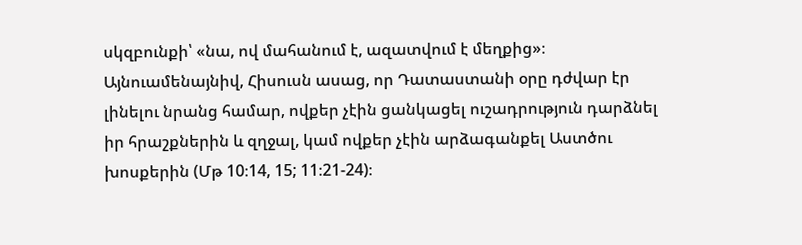սկզբունքի՝ «նա, ով մահանում է, ազատվում է մեղքից»։
Այնուամենայնիվ, Հիսուսն ասաց, որ Դատաստանի օրը դժվար էր լինելու նրանց համար, ովքեր չէին ցանկացել ուշադրություն դարձնել իր հրաշքներին և զղջալ, կամ ովքեր չէին արձագանքել Աստծու խոսքերին (Մթ 10։14, 15; 11։21-24)։